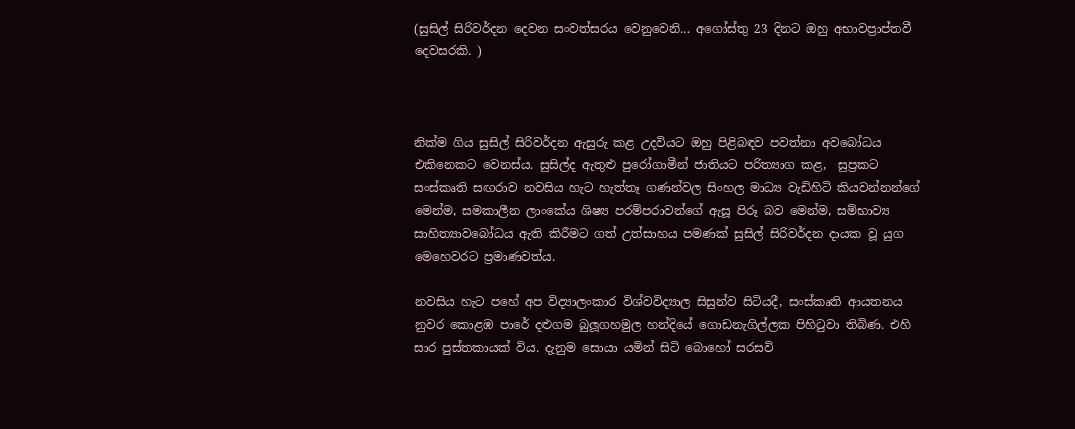(සුසිල් සිරිවර්දන දෙවන සංවත්සරය වෙනුවෙනි... අගෝස්තු 23 දිනට ඔහු අභාවප්‍රාප්තවී දෙවසරකි. )



නික්ම ගිය සුසිල් සිරිවර්දන ඇසුරු කළ උදවියට ඔහු පිළිබඳව පවත්නා අවබෝධය එකිනෙකට වෙනස්ය. සුසිල්ද ඇතුළු පුරෝගාමීන් ජාතියට පරිත්‍යාග කළ,  සුප්‍රකට සංස්කෘති සඟරාව නවසිය හැට හැත්තෑ ගණන්වල සිංහල මාධ්‍ය වැඩිහිටි කියවන්නන්ගේ මෙන්ම, සමකාලීන ලාංකේය ශිෂ්‍ය පරම්පරාවන්ගේ ඇසූ පිරූ බව මෙන්ම, සම්භාව්‍ය සාහිත්‍යාවබෝධය ඇති කිරීමට ගත් උත්සාහය පමණක් සුසිල් සිරිවර්දන දායක වූ යුග මෙහෙවරට ප්‍රමාණවත්ය.

නවසිය හැට පහේ අප විද්‍යාලංකාර විශ්වවිද්‍යාල සිසුන්ව සිටියදී, සංස්කෘති ආයතනය නුවර කොළඹ පාරේ දළුගම බුලූගහමුල හන්දියේ ගොඩනැගිල්ලක පිහිටුවා තිබිණ. එහි සාර පුස්තකායක් විය. දැනුම සොයා යමින් සිටි බොහෝ සරසවි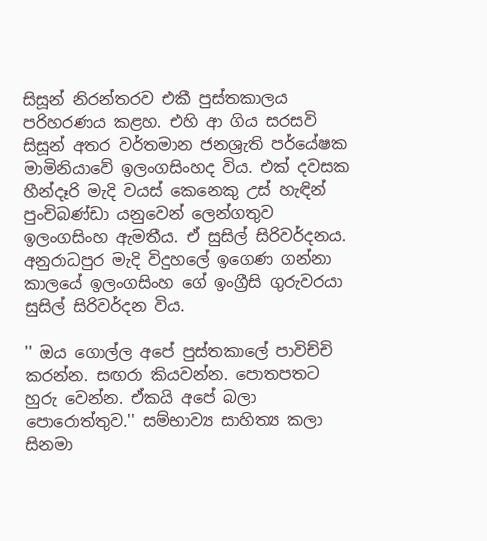සිසූන් නිරන්තරව එකී පුස්තකාලය පරිහරණය කළහ. එහි ආ ගිය සරසවි සිසූන් අතර වර්තමාන ජනශ්‍රැති පර්යේෂක මාමිනියාවේ ඉලංගසිංහද විය. එක් දවසක හීන්දෑරි මැදි වයස් කෙනෙකු උස් හැඳින් පුංචිබණ්ඩා යනුවෙන් ලෙන්ගතුව ඉලංගසිංහ ඇමතීය. ඒ සුසිල් සිරිවර්දනය. අනුරාධපුර මැදි විදුහලේ ඉගෙණ ගන්නා කාලයේ ඉලංගසිංහ ගේ ඉංග්‍රීසි ගුරුවරයා සුසිල් සිරිවර්දන විය.

'' ඔය ගොල්ල අපේ පුස්තකාලේ පාවිච්චි කරන්න. සඟරා කියවන්න. පොතපතට හුරු වෙන්න. ඒකයි අපේ බලා පොරොත්තුව.'' සම්භාව්‍ය සාහිත්‍ය කලා සිනමා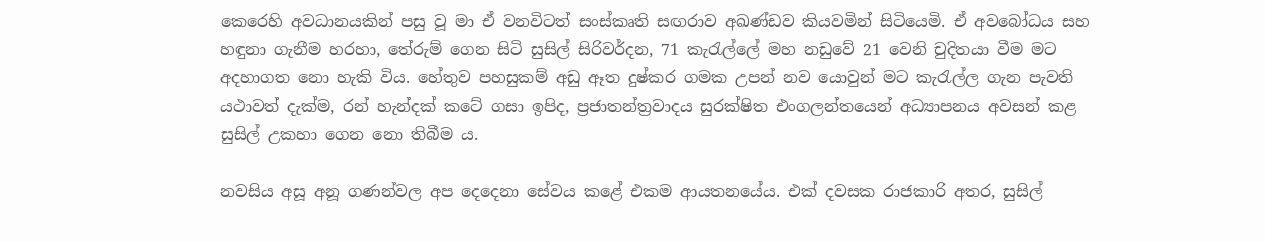කෙරෙහි අවධානයකින් පසු වූ මා ඒ වනවිටත් සංස්කෘති සඟරාව අඛණ්ඩව කියවමින් සිටියෙමි. ඒ අවබෝධය සහ හඳුනා ගැනීම හරහා, තේරුම් ගෙන සිටි සුසිල් සිරිවර්දන, 71 කැරැල්ලේ මහ නඩුවේ 21 වෙනි චුදිතයා වීම මට අදහාගත නො හැකි විය. හේතුව පහසුකම් අඩු ඈත දුෂ්කර ගමක උපන් නව යොවුන් මට කැරැල්ල ගැන පැවති යථාවත් දැක්ම, රන් හැන්දක් කටේ ගසා ඉපිද, ප්‍රජාතන්ත්‍රවාදය සුරක්ෂිත එංගලන්තයෙන් අධ්‍යාපනය අවසන් කළ සුසිල් උකහා ගෙන නො තිබීම ය.

නවසිය අසූ අනූ ගණන්වල අප දෙදෙනා සේවය කළේ එකම ආයතනයේය. එක් දවසක රාජකාරි අතර, සුසිල්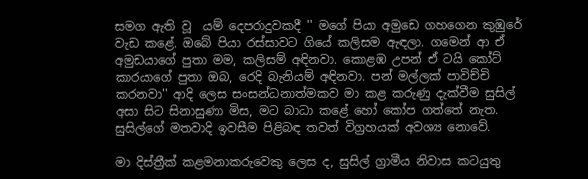සමග ඇති වූ  යම් දෙපරාදුවකදී '' මගේ පියා අමුඩෙ ගහගෙන කුඹුරේ වැඩ කළේ. ඔබේ පියා රස්සාවට ගියේ කලිසම ඇඳලා. ගමෙන් ආ ඒ අමුඩයාගේ පුතා මම, කලිසම් අඳිනවා. කොළඹ උපන් ඒ ටයි කෝට් කාරයාගේ පුතා ඔබ, රෙදි බැනියම් අඳිනවා. පන් මල්ලක් පාවිච්චි කරනවා'' ආදි ලෙස සංසන්ධනාත්මකව මා කළ කරුණු දැක්වීම සුසිල් අසා සිට සිනාසුණා මිස, මට බාධා කළේ හෝ කෝප ගත්තේ නැත. සුසිල්ගේ මතවාදි ඉවසීම පිළිබඳ තවත් විග්‍රහයක් අවශ්‍ය නොවේ.

මා දිස්ත්‍රීක් කළමනාකරුවෙකු ලෙස ද, සුසිල් ග්‍රාමීය නිවාස කටයුතු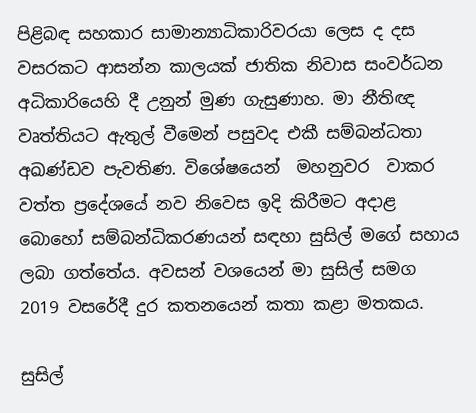පිළිබඳ සහකාර සාමාන්‍යාධිකාරිවරයා ලෙස ද දස වසරකට ආසන්න කාලයක් ජාතික නිවාස සංවර්ධන අධිකාරියෙහි දී උනුන් මුණ ගැසුණාහ. මා නීතිඥ වෘත්තියට ඇතුල් වීමෙන් පසුවද එකී සම්බන්ධතා අඛණ්ඩව පැවතිණ. විශේෂයෙන්  මහනුවර  වාකර වත්ත ප්‍රදේශයේ නව නිවෙස ඉදි කිරීමට අදාළ බොහෝ සම්බන්ධිකරණයන් සඳහා සුසිල් මගේ සහාය ලබා ගත්තේය. අවසන් වශයෙන් මා සුසිල් සමග 2019 වසරේදී දුර කතනයෙන් කතා කළා මතකය.

සුසිල්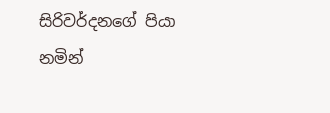සිරිවර්දනගේ පියා නමින්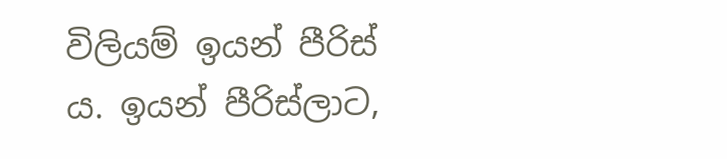විලියම් ඉයන් පීරිස් ය. ඉයන් පීරිස්ලාට,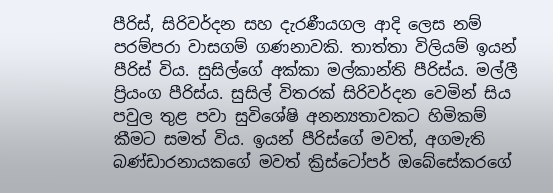පීරිස්, සිරිවර්දන සහ දැරණීයගල ආදි ලෙස නම් පරම්පරා වාසගම් ගණනාවකි. තාත්තා විලියම් ඉයන් පීරිස් විය. සුසිල්ගේ අක්කා මල්කාන්ති පීරිස්ය. මල්ලී ප්‍රියංග පීරිස්ය. සුසිල් විතරක් සිරිවර්දන වෙමින් සිය පවුල තුළ පවා සුවිශේෂි අනන්‍යතාවකට හිමිකම් කීමට සමත් විය. ඉයන් පීරිස්ගේ මවත්, අගමැති බණ්ඩාරනායකගේ මවත් ක්‍රිස්ටෝපර් ඔබේසේකරගේ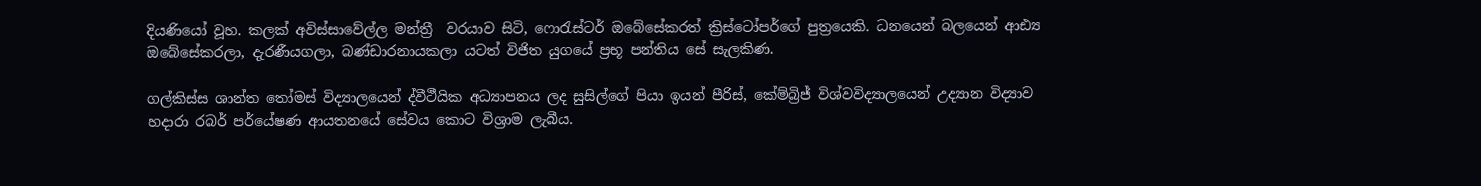දියණියෝ වූහ. කලක් අවිස්සාවේල්ල මන්ත්‍රී  වරයාව සිටි, ෆොරැස්ටර් ඔබේසේකරත් ක්‍රිස්ටෝපර්ගේ පුත්‍රයෙකි. ධනයෙන් බලයෙන් ආඪ්‍ය ඔබේසේකරලා, දැරණීයගලා, බණ්ඩාරනායකලා යටත් විජිත යුගයේ ප්‍රභූ පන්තිය සේ සැලකිණ.

ගල්කිස්ස ශාන්ත තෝමස් විද්‍යාලයෙන් ද්වීථීයික අධ්‍යාපනය ලද සුසිල්ගේ පියා ඉයන් පීරිස්, කේම්බ්‍රිජ් විශ්වවිද්‍යාලයෙන් උද්‍යාන විද්‍යාව හදාරා රබර් පර්යේෂණ ආයතනයේ සේවය කොට විශ්‍රාම ලැබීය.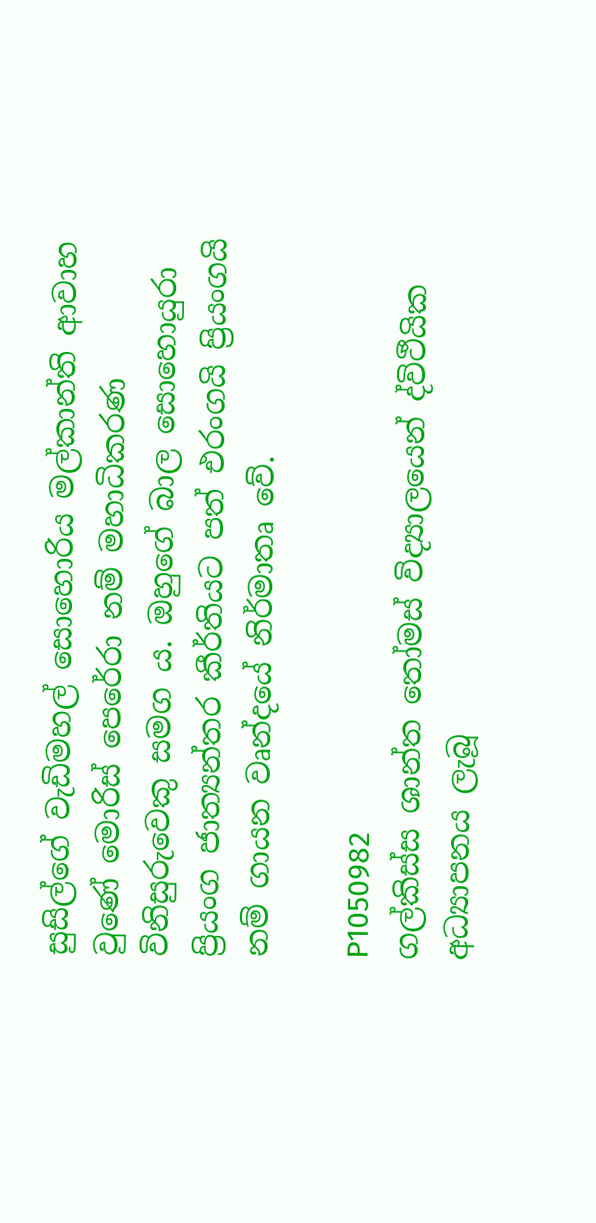සුසිල්ගේ වැඩිමහල් සොහොරිය මල්කාන්ති ආවාහ වුණේ මොරිස් පෙරේරා නම් මහාධිකරණ විනිසුරුවෙකු සමග ය. ඔහුගේ බාල සොහොයුරා ප්‍රියංග ජාත්‍යන්තර කීර්තියට පත් එරංගයි ප්‍රියංගයි නම් ගායන වෘන්දයේ නිර්මාතෘ වේ.

P1050982
ගල්කිස්ස ශාන්ත තෝමස් විද්‍යාලයෙන් ද්විථීයික අධ්‍යාපනය ලැබූ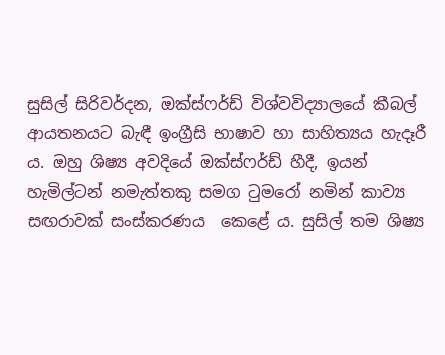සුසිල් සිරිවර්දන, ඔක්ස්ෆර්ඩ් විශ්වවිද්‍යාලයේ කීබල් ආයතනයට බැඳී ඉංග්‍රීසි භාෂාව හා සාහිත්‍යය හැදෑරී ය. ඔහු ශිෂ්‍ය අවදියේ ඔක්ස්ෆර්ඩ් හීදී, ඉයන් හැමිල්ටන් නමැත්තකු සමග ටුමරෝ නමින් කාව්‍ය සඟරාවක් සංස්කරණය  කෙළේ ය. සුසිල් තම ශිෂ්‍ය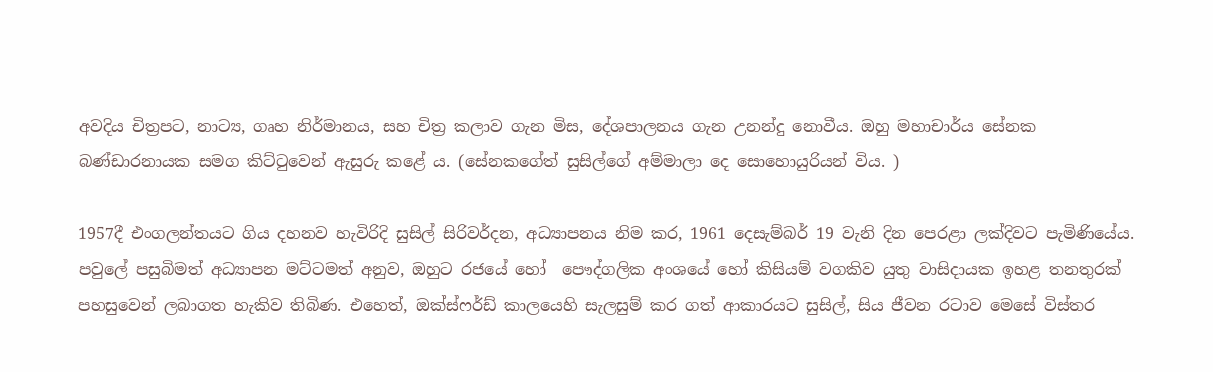අවදිය චිත්‍රපට, නාට්‍ය, ගෘහ නිර්මානය, සහ චිත්‍ර කලාව ගැන මිස, දේශපාලනය ගැන උනන්දු නොවීය. ඔහු මහාචාර්ය සේනක බණ්ඩාරනායක සමග කිට්ටුවෙන් ඇසුරු කළේ ය. (සේනකගේත් සුසිල්ගේ අම්මාලා දෙ සොහොයුරියන් විය. )

1957දී එංගලන්තයට ගිය දහනව හැවිරිදි සුසිල් සිරිවර්දන, අධ්‍යාපනය නිම කර, 1961 දෙසැම්බර් 19 වැනි දින පෙරළා ලක්දිවට පැමිණියේය. පවුලේ පසුබිමත් අධ්‍යාපන මට්ටමත් අනුව, ඔහුට රජයේ හෝ  පෞද්ගලික අංශයේ හෝ කිසියම් වගකිව යුතු වාසිදායක ඉහළ තනතුරක් පහසුවෙන් ලබාගත හැකිව තිබිණ. එහෙත්, ඔක්ස්ෆර්ඩ් කාලයෙහි සැලසුම් කර ගත් ආකාරයට සුසිල්, සිය ජීවන රටාව මෙසේ විස්තර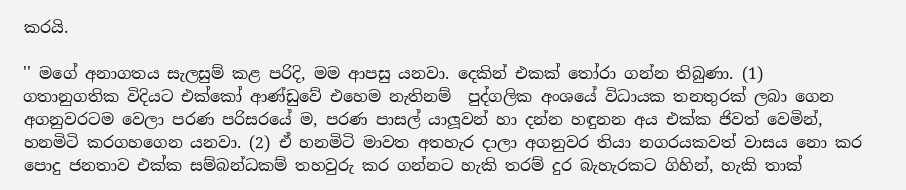කරයි.

'' මගේ අනාගතය සැලසුම් කළ පරිදි, මම ආපසු යනවා. දෙකින් එකක් තෝරා ගන්න තිබුණා. (1) ගතානුගතික විදියට එක්කෝ ආණ්ඩුවේ එහෙම නැතිනම්  පුද්ගලික අංශයේ විධායක තනතුරක් ලබා ගෙන අගනුවරටම වෙලා පරණ පරිසරයේ ම, පරණ පාසල් යාලූවන් හා දන්න හඳුනන අය එක්ක ජිවත් වෙමින්, හනමිටි කරගහගෙන යනවා. (2) ඒ හනමිටි මාවත අතහැර දාලා අගනුවර තියා නගරයකවත් වාසය නො කර පොදු ජනතාව එක්ක සම්බන්ධකම් තහවුරු කර ගන්නට හැකි තරම් දුර බැහැරකට ගිහින්, හැකි තාක්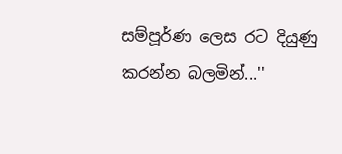සම්පූර්ණ ලෙස රට දියුණු කරන්න බලමින්...''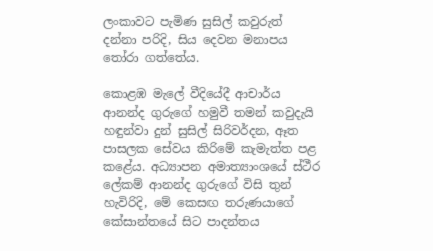ලංකාවට පැමිණ සුසිල් කවුරුත් දන්නා පරිදි, සිය දෙවන මනාපය තෝරා ගත්තේය.

කොළඹ මැලේ වීදියේදී ආචාර්ය ආනන්ද ගුරුගේ හමුවී තමන් කවුදැයි හඳුන්වා දුන් සුසිල් සිරිවර්දන, ඈත පාසලක සේවය කිරිමේ කැමැත්ත පළ කළේය. අධ්‍යාපන අමාත්‍යාංශයේ ස්ථීර ලේකම් ආනන්ද ගුරුගේ විසි තුන් හැවිරිදි, මේ කෙසඟ තරුණයාගේ කේසාන්තයේ සිට පාදන්තය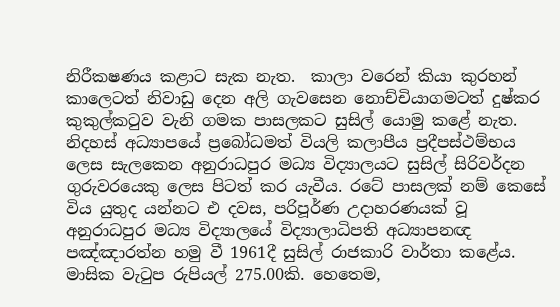නිරීක‍ෂණය කළාට සැක නැත.  කාලා වරෙන් කියා කුරහන් කාලෙටත් නිවාඩු දෙන අලි ගැවසෙන නොච්චියාගමටත් දුෂ්කර කුකුල්කටුව වැනි ගමක පාසලකට සුසිල් යොමු කළේ නැත. නිදහස් අධ්‍යාපයේ ප්‍රබෝධමත් වියලි කලාපීය ප්‍රදීපස්ථම්භය ලෙස සැලකෙන අනුරාධපුර මධ්‍ය විද්‍යාලයට සුසිල් සිරිවර්දන ගුරුවරයෙකු ලෙස පිටත් කර යැවීය. රටේ පාසලක් නම් කෙසේ විය යුතුද යන්නට එ දවස, පරිපූර්ණ උදාහරණයක් වූ අනුරාධපුර මධ්‍ය විද්‍යාලයේ විද්‍යාලාධිපති අධ්‍යාපනඥ පඤ්ඤාරත්න හමු වී 1961දී සුසිල් රාජකාරි වාර්තා කළේය. මාසික වැටුප රුපියල් 275.00කි. හෙතෙම,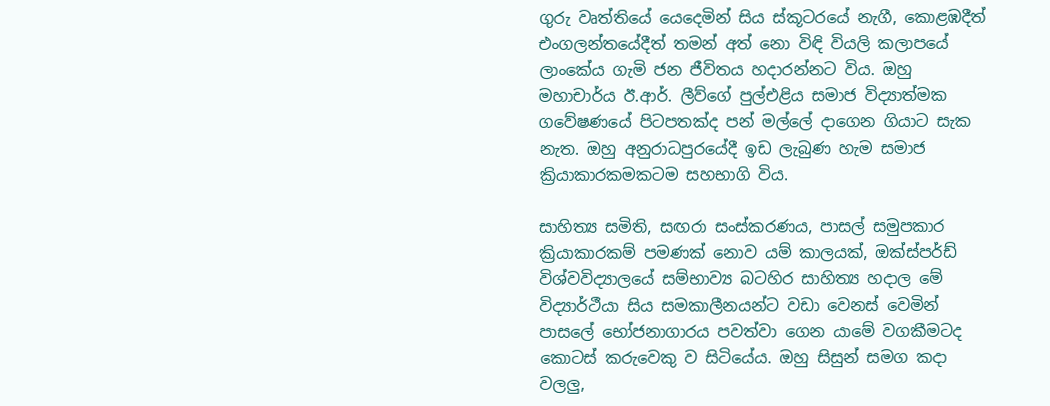ගුරු වෘත්තියේ යෙදෙමින් සිය ස්කූටරයේ නැගී, කොළඹදීත් එංගලන්තයේදීත් තමන් අත් නො විඳි වියලි කලාපයේ ලාංකේය ගැමි ජන ජීවිතය හදාරන්නට විය. ඔහු මහාචාර්ය ඊ.ආර්. ලීව්ගේ පුල්එළිය සමාජ විද්‍යාත්මක ගවේෂණයේ පිටපතක්ද පන් මල්ලේ දාගෙන ගියාට සැක නැත. ඔහු අනුරාධපුරයේදී ඉඩ ලැබුණ හැම සමාජ ක්‍රියාකාරකමකටම සහභාගි විය.

සාහිත්‍ය සමිති, සඟරා සංස්කරණය, පාසල් සමුපකාර ක්‍රියාකාරකම් පමණක් නොව යම් කාලයක්, ඔක්ස්පර්ඩ් විශ්වවිද්‍යාලයේ සම්භාව්‍ය බටහිර සාහිත්‍ය හදාල මේ විද්‍යාර්ථීයා සිය සමකාලීනයන්ට වඩා වෙනස් වෙමින් පාසලේ භෝජනාගාරය පවත්වා ගෙන යාමේ වගකීමටද කොටස් කරුවෙකු ව සිටියේය. ඔහු සිසුන් සමග කදා වලලු,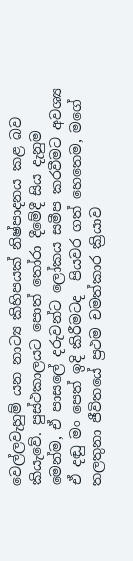වෙල්ලවැහුම් යන නාට්‍ය කිහිපයක් නිෂ්පාදනය කළ බව කියැවේ. පුස්ථකාලයට පොත් තෝරා දීමේදී සිය දැනුම මෙන්ම, ඒ පාසලේ දරුවන්ට ලෝකය සමීප කරවීමට අවශ්‍ය  ඒ දඬු මං පෙත් ඉදි කිරීමටද  පියවර ගත් හෙතෙම, මගේ තලතුනා ජීවිතයේ ප්‍රථම චමත්කාර ක්‍රියාව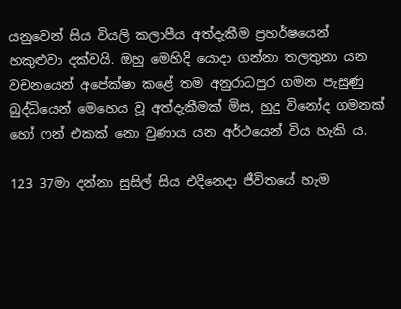යනුවෙන් සිය වියලි කලාපීය අත්දැකීම ප්‍රහර්ෂයෙන් හකුළුවා දක්වයි. ඔහු මෙහිදි යොදා ගන්නා තලතුනා යන වචනයෙන් අපේක්ෂා කළේ තම අනුරාධපුර ගමන පැසුණු බුද්ධියෙන් මෙහෙය වූ අත්දැකීමක් මිස, හුදු විනෝද ගමනක් හෝ ෆන් එකක් නො වුණාය යන අර්ථයෙන් විය හැකි ය.

123 37මා දන්නා සුසිල් සිය එදිනෙදා ජීවිතයේ හැම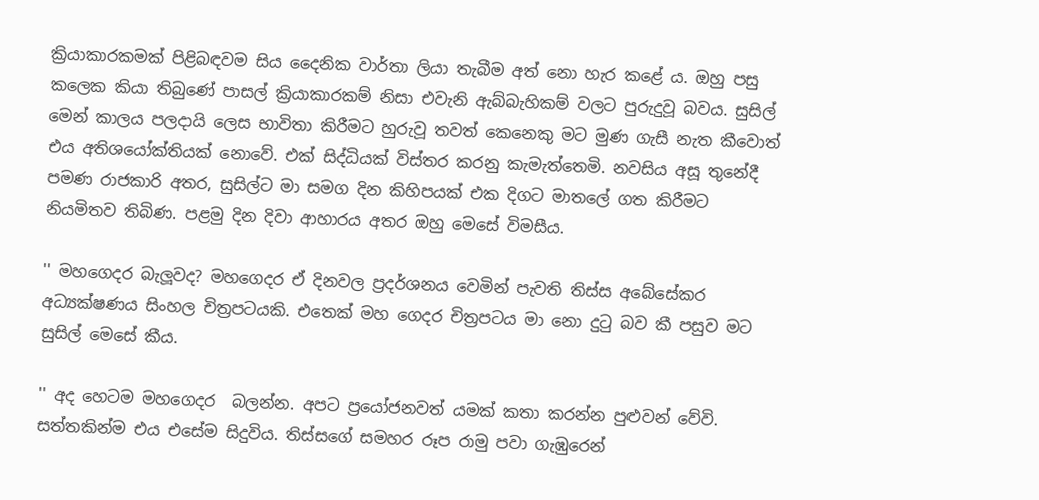ක්‍රියාකාරකමක් පිළිබඳවම සිය දෛනික වාර්තා ලියා තැබීම අත් නො හැර කළේ ය. ඔහු පසු කලෙක කියා තිබුණේ පාසල් ක්‍රියාකාරකම් නිසා එවැනි ඇබ්බැහිකම් වලට පුරුදුවූ බවය. සුසිල් මෙන් කාලය පලදායි ලෙස භාවිතා කිරීමට හුරුවූ තවත් කෙනෙකු මට මුණ ගැසී නැත කීවොත් එය අතිශයෝක්තියක් නොවේ. එක් සිද්ධියක් විස්තර කරනු කැමැත්තෙමි. නවසිය අසූ තුනේදී පමණ රාජකාරි අතර, සුසිල්ට මා සමග දින කිහිපයක් එක දිගට මාතලේ ගත කිරීමට නියමිතව තිබිණ. පළමු දින දිවා ආහාරය අතර ඔහු මෙසේ විමසීය.

'' මහගෙදර බැලූවද? මහගෙදර ඒ දිනවල ප්‍රදර්ශනය වෙමින් පැවති තිස්ස අබේසේකර අධ්‍යක්ෂණය සිංහල චිත්‍රපටයකි. එතෙක් මහ ගෙදර චිත්‍රපටය මා නො දුටු බව කී පසුව මට සුසිල් මෙසේ කීය.

'' අද හෙටම මහගෙදර  බලන්න. අපට ප්‍රයෝජනවත් යමක් කතා කරන්න පුළුවන් වේවි. සත්තකින්ම එය එසේම සිදුවිය. තිස්සගේ සමහර රූප රාමු පවා ගැඹුරෙන්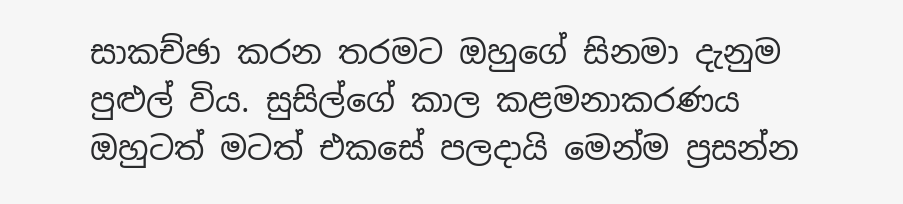සාකච්ඡා කරන තරමට ඔහුගේ සිනමා දැනුම පුළුල් විය. සුසිල්ගේ කාල කළමනාකරණය ඔහුටත් මටත් එකසේ පලදායි මෙන්ම ප්‍රසන්න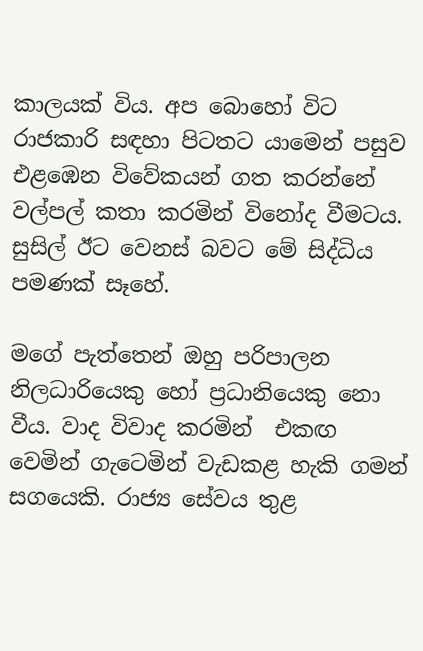කාලයක් විය. අප බොහෝ විට රාජකාරි සඳහා පිටතට යාමෙන් පසුව එළඹෙන විවේකයන් ගත කරන්නේ වල්පල් කතා කරමින් විනෝද වීමටය. සුසිල් ඊට වෙනස් බවට මේ සිද්ධිය පමණක් සෑහේ.

මගේ පැත්තෙන් ඔහු පරිපාලන නිලධාරියෙකු හෝ ප්‍රධානියෙකු නො වීය. වාද විවාද කරමින්  එකඟ වෙමින් ගැටෙමින් වැඩකළ හැකි ගමන් සගයෙකි. රාජ්‍ය සේවය තුළ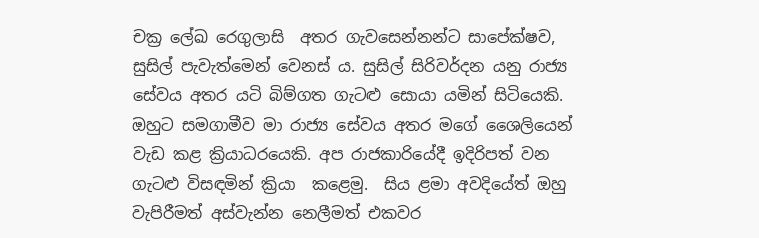චක්‍ර ලේඛ රෙගුලාසි  අතර ගැවසෙන්නන්ට සාපේක්ෂව, සුසිල් පැවැත්මෙන් වෙනස් ය. සුසිල් සිරිවර්දන යනු රාජ්‍ය සේවය අතර යටි බිම්ගත ගැටළු සොයා යමින් සිටියෙකි. ඔහුට සමගාමීව මා රාජ්‍ය සේවය අතර මගේ ශෛලියෙන් වැඩ කළ ක්‍රියාධරයෙකි. අප රාජකාරියේදී ඉදිරිපත් වන ගැටළු විසඳමින් ක්‍රියා  කළෙමු.  සිය ළමා අවදියේත් ඔහු වැපිරීමත් අස්වැන්න නෙලීමත් එකවර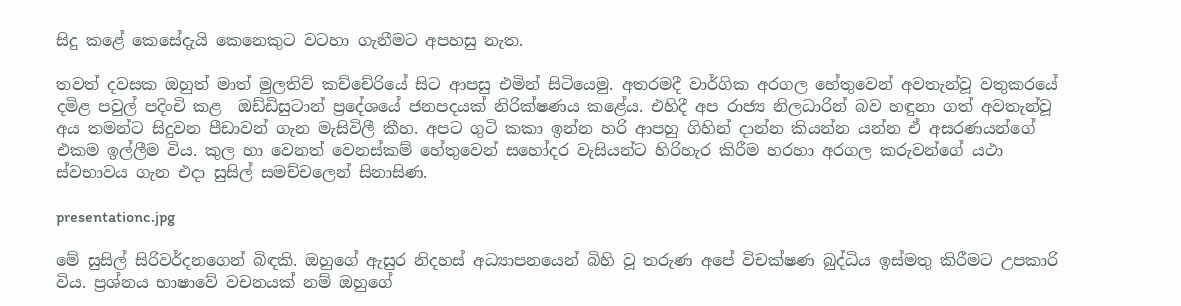සිදු කළේ කෙසේදැයි කෙනෙකුට වටහා ගැනීමට අපහසු නැත.

තවත් දවසක ඔහුත් මාත් මුලතිව් කච්චේරියේ සිට ආපසු එමින් සිටියෙමු. අතරමදී වාර්ගික අරගල හේතුවෙන් අවතැන්වූ වතුකරයේ දමිළ පවුල් පදිංචි කළ  ඔඩ්ඩිසුටාන් ප්‍රදේශයේ ජනපදයක් නිරික්ෂණය කළේය. එහිදී අප රාජ්‍ය නිලධාරින් බව හඳුනා ගත් අවතැන්වූ අය තමන්ට සිදුවන පීඩාවන් ගැන මැසිවිලී කීහ. අපට ගුටි කකා ඉන්න හරි ආපහු ගිහින් දාන්න කියන්න යන්න ඒ අසරණයන්ගේ එකම ඉල්ලීම විය. කුල හා වෙනත් වෙනස්කම් හේතුවෙන් සහෝදර වැසියන්ට හිරිහැර කිරීම හරහා අරගල කරුවන්ගේ යථා ස්වභාවය ගැන එදා සුසිල් සමච්චලෙන් සිනාසිණ.

presentationc.jpg

මේ සුසිල් සිරිවර්දනගෙන් බිඳකි. ඔහුගේ ඇසුර නිදහස් අධ්‍යාපනයෙන් බිහි වූ තරුණ අපේ විචක්ෂණ බුද්ධිය ඉස්මතු කිරීමට උපකාරි විය. ප්‍රශ්නය භාෂාවේ වචනයක් නම් ඔහුගේ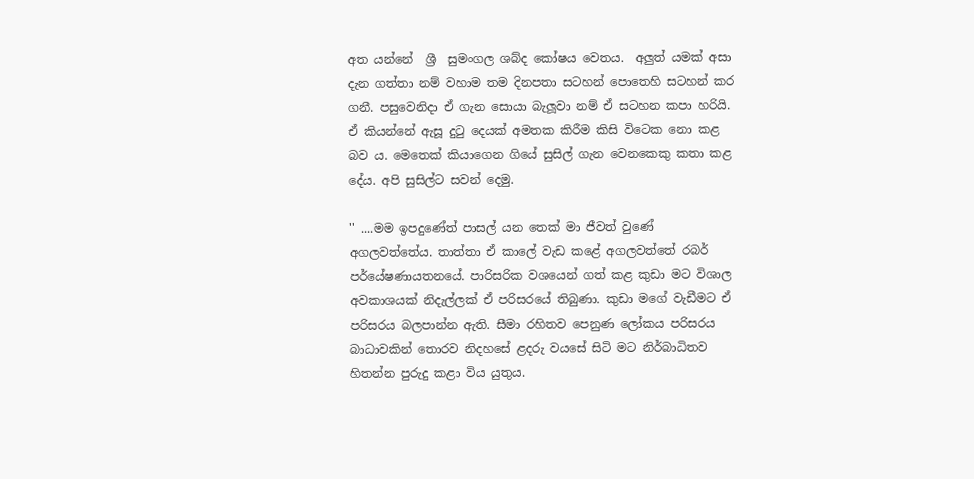අත යන්නේ  ශ්‍රී  සුමංගල ශබ්ද කෝෂය වෙතය.  අලුත් යමක් අසා දැන ගත්තා නම් වහාම තම දිනපතා සටහන් පොතෙහි සටහන් කර ගනී. පසුවෙනිදා ඒ ගැන සොයා බැලූවා නම් ඒ සටහන කපා හරියි. ඒ කියන්නේ ඇසූ දුටු දෙයක් අමතක කිරීම කිසි විටෙක නො කළ බව ය. මෙතෙක් කියාගෙන ගියේ සුසිල් ගැන වෙනකෙකු කතා කළ දේය. අපි සුසිල්ට සවන් දෙමු.

'' ....මම ඉපදුණේත් පාසල් යන තෙක් මා ජීවත් වුණේ අගලවත්තේය. තාත්තා ඒ කාලේ වැඩ කළේ අගලවත්තේ රබර් පර්යේෂණායතනයේ. පාරිසරික වශයෙන් ගත් කළ කුඩා මට විශාල අවකාශයක් නිදැල්ලක් ඒ පරිසරයේ තිබුණා. කුඩා මගේ වැඩීමට ඒ පරිසරය බලපාන්න ඇති. සීමා රහිතව පෙනුණ ලෝකය පරිසරය බාධාවකින් තොරව නිදහසේ ළදරු වයසේ සිටි මට නිර්බාධිතව  හිතන්න පුරුදු කළා විය යුතුය.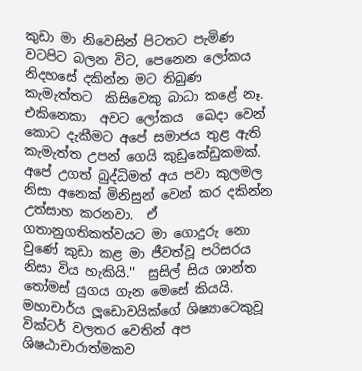කුඩා මා නිවෙසින් පිටතට පැමිණ වටපිට බලන විට, පෙනෙන ලෝකය නිදහසේ දකින්න මට තිබුණ කැමැත්තට  කිසිවෙකු බාධා කළේ නෑ.  එකිනෙකා  අවට ලෝකය  ඛෙදා වෙන් කොට දැකීමට අපේ සමාජය තුළ ඇති කැමැත්ත උපන් ගෙයි කුඩුකේඩුකමක්. අපේ උගත් බුද්ධිමත් අය පවා කුලමල නිසා අනෙක් මිනිසුන් වෙන් කර දකින්න උත්සාහ කරනවා.  ඒ ගතානුගතිකත්වයට මා ගොදුරු නො වුණේ කුඩා කළ මා ජීවත්වූ පරිසරය නිසා විය හැකියි.''  සුසිල් සිය ශාන්ත තෝමස් යුගය ගැන මෙසේ කියයි. මහාචාර්ය ලූඩොවයික්ගේ ශිෂ්‍යාටෙකුවූ වික්ටර් වලතර වෙතින් අප ශිෂඨාචාරාත්මකව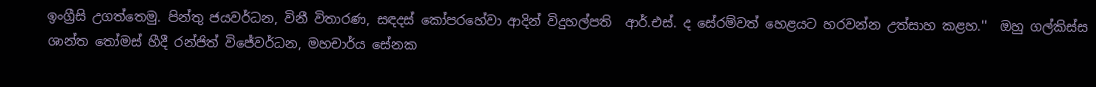ඉංග්‍රීසි උගත්තෙමු. පින්තු ජයවර්ධන, විනී විතාරණ, සඳදස් කෝපරහේවා ආදින් විදුහල්පති  ආර්.එස්. ද සේරම්වත් හෙළයට හරවන්න උත්සාහ කළහ.''  ඔහු ගල්කිස්ස ශාන්ත තෝමස් හීදී රන්ජිත් විජේවර්ධන, මහචාර්ය සේනක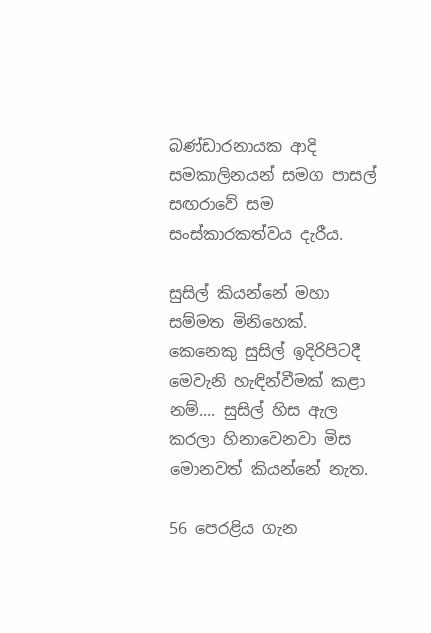බණ්ඩාරනායක ආදි සමකාලිනයන් සමග පාසල් සඟරාවේ සම සංස්කාරකත්වය දැරීය.

සුසිල් කියන්නේ මහා සම්මත මිනිහෙක්. කෙනෙකු සුසිල් ඉදිරිපිටදී මෙවැනි හැඳින්වීමක් කළා නම්.... සුසිල් හිස ඇල කරලා හිනාවෙනවා මිස මොනවත් කියන්නේ නැත.

56 පෙරළිය ගැන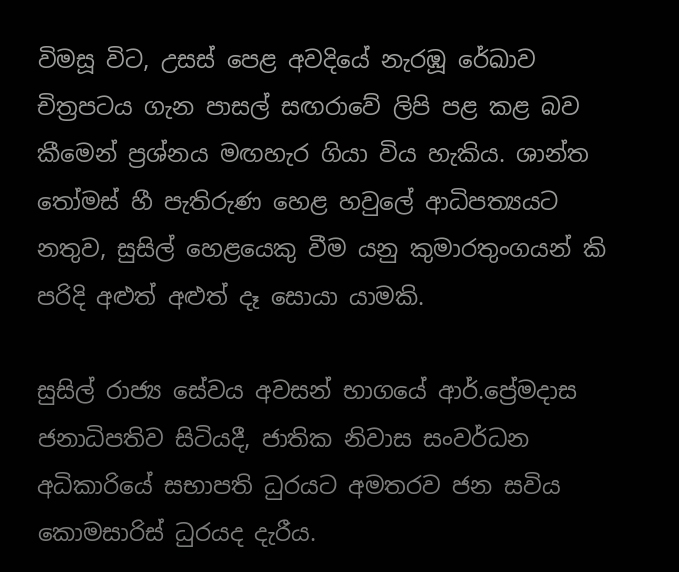විමසූ විට, උසස් පෙළ අවදියේ නැරඹූ රේඛාව චිත්‍රපටය ගැන පාසල් සඟරාවේ ලිපි පළ කළ බව කීමෙන් ප්‍රශ්නය මඟහැර ගියා විය හැකිය. ශාන්ත තෝමස් හී පැතිරුණ හෙළ හවුලේ ආධිපත්‍යයට නතුව, සුසිල් හෙළයෙකු වීම යනු කුමාරතුංගයන් කි පරිදි අළුත් අළුත් දෑ සොයා යාමකි.

සුසිල් රාජ්‍ය සේවය අවසන් භාගයේ ආර්.ප්‍රේමදාස ජනාධිපතිව සිටියදී, ජාතික නිවාස සංවර්ධන අධිකාරියේ සභාපති ධුරයට අමතරව ජන සවිය කොමසාරිස් ධුරයද දැරීය.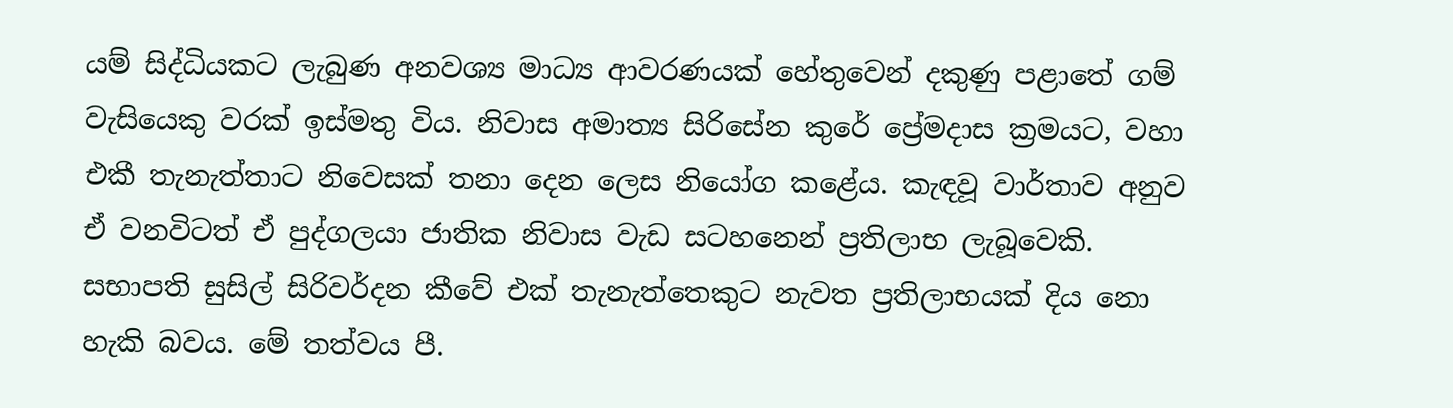යම් සිද්ධියකට ලැබුණ අනවශ්‍ය මාධ්‍ය ආවරණයක් හේතුවෙන් දකුණු පළාතේ ගම් වැසියෙකු වරක් ඉස්මතු විය. නිවාස අමාත්‍ය සිරිසේන කුරේ ප්‍රේමදාස ක්‍රමයට, වහා එකී තැනැත්තාට නිවෙසක් තනා දෙන ලෙස නියෝග කළේය. කැඳවූ වාර්තාව අනුව ඒ වනවිටත් ඒ පුද්ගලයා ජාතික නිවාස වැඩ සටහනෙන් ප්‍රතිලාභ ලැබූවෙකි. සභාපති සුසිල් සිරිවර්දන කීවේ එක් තැනැත්තෙකුට නැවත ප්‍රතිලාභයක් දිය නො හැකි බවය. මේ තත්වය පී.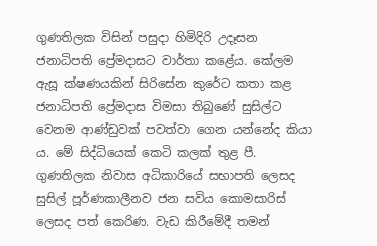ගුණතිලක විසින් පසුදා හිමිදිරි උදෑසන ජනාධිපති ප්‍රේමදාසට වාර්තා කළේය. කේලම ඇසූ ක්ෂණයකින් සිරිසේන කුරේට කතා කළ ජනාධිපති ප්‍රේමදාස විමසා තිබුණේ සුසිල්ට වෙනම ආණ්ඩුවක් පවත්වා ගෙන යන්නේද කියා ය. මේ සිද්ධියෙක් කෙටි කලක් තුළ පී. ගුණතිලක නිවාස අධිකාරියේ සභාපති ලෙසද සුසිල් පූර්ණකාලීනව ජන සවිය කොමසාරිස් ලෙසද පත් කෙරිණ. වැඩ කිරීමේදී තමන්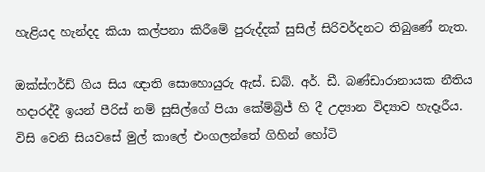හැළියද හැන්දද කියා කල්පනා කිරීමේ පුරුද්දක් සුසිල් සිරිවර්දනට තිබුණේ නැත.

ඔක්ස්ෆර්ඩ් ගිය සිය ඥාති සොහොයුරු ඇස්. ඩබ්. අර්. ඩී. බණ්ඩාරානායක නීතිය හදාරද්දී ඉයන් පීරිස් නම් සුසිල්ගේ පියා කේම්බ්‍රිජ් හි දී උද්‍යාන විද්‍යාව හැදෑරීය. විසි වෙනි සියවසේ මුල් කාලේ එංගලන්තේ ගිහින් හෝටි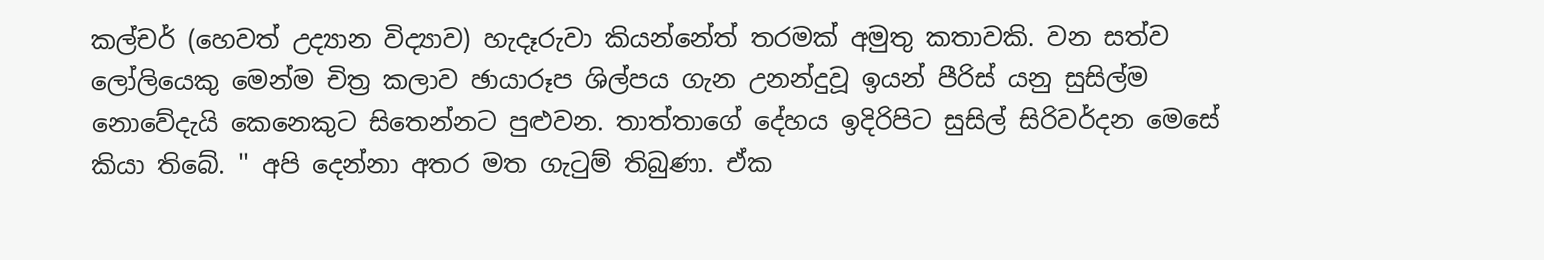කල්චර් (හෙවත් උද්‍යාන විද්‍යාව) හැදෑරුවා කියන්නේත් තරමක් අමුතු කතාවකි. වන සත්ව ලෝලියෙකු මෙන්ම චිත්‍ර කලාව ඡායාරූප ශිල්පය ගැන උනන්දුවූ ඉයන් පීරිස් යනු සුසිල්ම නොවේදැයි කෙනෙකුට සිතෙන්නට පුළුවන. තාත්තාගේ දේහය ඉදිරිපිට සුසිල් සිරිවර්දන මෙසේ කියා තිබේ. '' අපි දෙන්නා අතර මත ගැටුම් තිබුණා. ඒක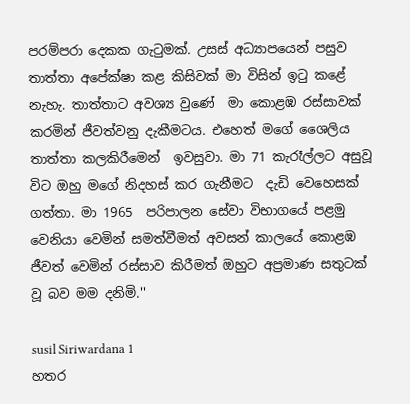පරම්පරා දෙකක ගැටුමක්. උසස් අධ්‍යාපයෙන් පසුව තාත්තා අපේක්ෂා කළ කිසිවක් මා විසින් ඉටු කළේ නැහැ. තාත්තාට අවශ්‍ය වුණේ  මා කොළඹ රස්සාවක් කරමින් ජීවත්වනු දැකීමටය. එහෙත් මගේ ශෛලිය තාත්තා කලකිරීමෙන්  ඉවසුවා. මා 71 කැරෑල්ලට අසුවූ විට ඔහු මගේ නිදහස් කර ගැනීමට  දැඩි වෙහෙසක් ගත්තා. මා 1965  පරිපාලන සේවා විභාගයේ පළමු වෙනියා වෙමින් සමත්වීමත් අවසන් කාලයේ කොළඹ ජීවත් වෙමින් රස්සාව කිරීමත් ඔහුට අප්‍රමාණ සතුටක් වූ බව මම දනිමි.''

susil Siriwardana 1
හතර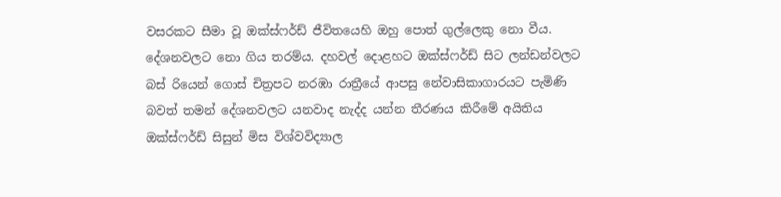වසරකට සීමා වූ ඔක්ස්ෆර්ඩ් ජීවිතයෙහි ඔහු පොත් ගුල්ලෙකු නො වීය.  දේශනවලට නො ගිය තරම්ය. දහවල් දොළහට ඔක්ස්ෆර්ඩ් සිට ලන්ඩන්වලට බස් රියෙන් ගොස් චිත්‍රපට නරඹා රාත්‍රීයේ ආපසු නේවාසිකාගාරයට පැමිණි බවත් තමන් දේශනවලට යනවාද නැද්ද යන්න තීරණය කිරීමේ අයිතිය ඔක්ස්ෆර්ඩ් සිසුන් මිස විශ්වවිද්‍යාල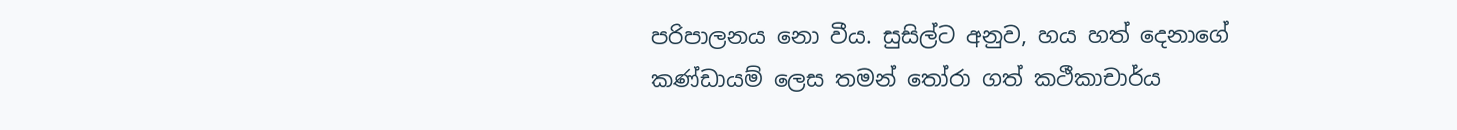පරිපාලනය නො වීය. සුසිල්ට අනුව, හය හත් දෙනාගේ කණ්ඩායම් ලෙස තමන් තෝරා ගත් කථීකාචාර්ය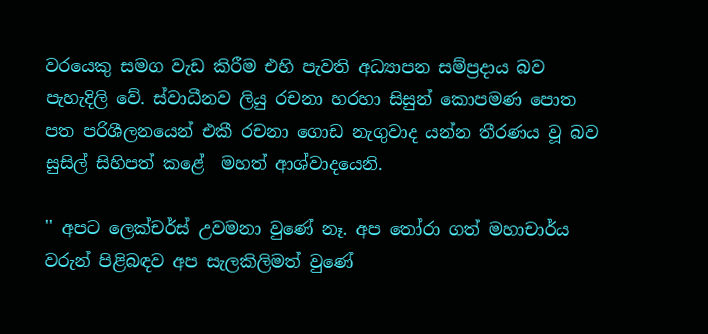වරයෙකු සමග වැඩ කිරීම එහි පැවති අධ්‍යාපන සම්ප්‍රදාය බව පැහැදිලි වේ. ස්වාධීනව ලියු රචනා හරහා සිසුන් කොපමණ පොත පත පරිශීලනයෙන් එකී රචනා ගොඩ නැගුවාද යන්න තීරණය වූ බව සුසිල් සිහිපත් කළේ  මහත් ආශ්වාදයෙනි.

'' අපට ලෙක්චර්ස් උවමනා වුණේ නෑ. අප තෝරා ගත් මහාචාර්ය වරුන් පිළිබඳව අප සැලකිලිමත් වුණේ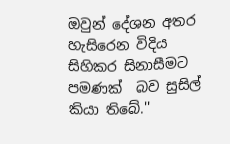ඔවුන් දේශන අතර හැසිරෙන විදිය සිහිකර සිනාසීමට පමණක්  බව සුසිල් කියා තිබේ.''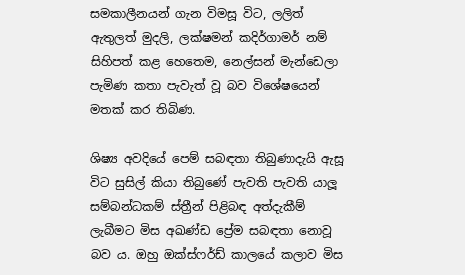සමකාලීනයන් ගැන විමසූ විට, ලලිත් ඇතුලත් මුදලි, ලක්ෂමන් කදිර්ගාමර් නම් සිහිපත් කළ හෙතෙම, නෙල්සන් මැන්ඩෙලා පැමිණ කතා පැවැත් වූ බව විශේෂයෙන් මතක් කර තිබිණ.

ශිෂ්‍ය අවදියේ පෙම් සබඳතා තිබුණාදැයි ඇසූ විට සුසිල් කියා තිබුණේ පැවති පැවති යාලූ සම්බන්ධකම් ස්ත්‍රීන් පිළිබඳ අත්දැකීම් ලැබීමට මිස අඛණ්ඩ ප්‍රේම සබඳතා නොවූ බව ය. ඔහු ඔක්ස්ෆර්ඩ් කාලයේ කලාව මිස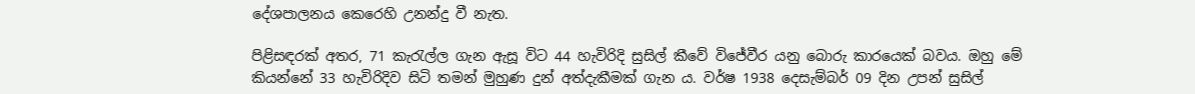දේශපාලනය කෙරෙහි උනන්දු වී නැත.

පිළිසඳරක් අතර, 71 කැරැල්ල ගැන ඇසූ විට 44 හැවිරිදි සුසිල් කීවේ විජේවීර යනු බොරු කාරයෙක් බවය. ඔහු මේ කියන්නේ 33 හැවිරිදිව සිටි තමන් මුහුණ දුන් අත්දැකීමක් ගැන ය. වර්ෂ 1938 දෙසැම්බර් 09 දින උපන් සුසිල්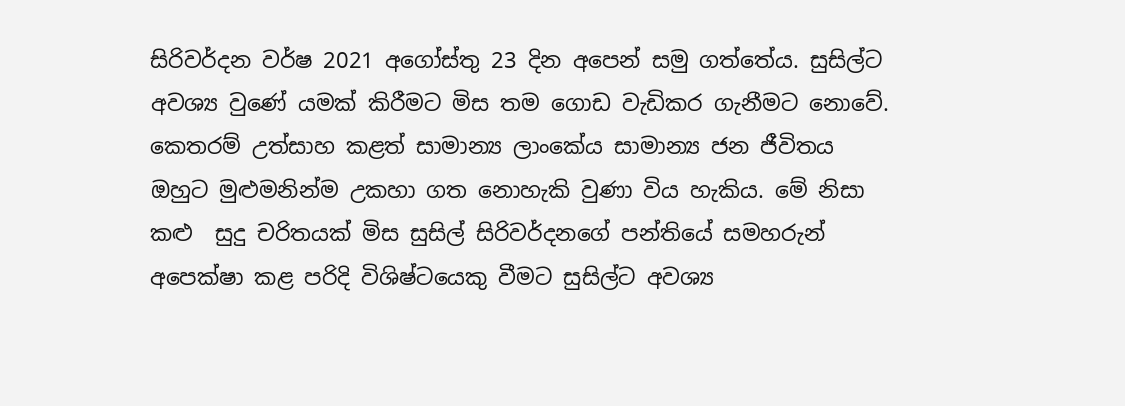සිරිවර්දන වර්ෂ 2021 අගෝස්තු 23 දින අපෙන් සමු ගත්තේය. සුසිල්ට අවශ්‍ය වුණේ යමක් කිරීමට මිස තම ගොඩ වැඩිකර ගැනීමට නොවේ. කෙතරම් උත්සාහ කළත් සාමාන්‍ය ලාංකේය සාමාන්‍ය ජන ජීවිතය ඔහුට මුළුමනින්ම උකහා ගත නොහැකි වුණා විය හැකිය. මේ නිසා කළු  සුදු චරිතයක් මිස සුසිල් සිරිවර්දනගේ පන්තියේ සමහරුන් අපෙක්ෂා කළ පරිදි විශිෂ්ටයෙකු වීමට සුසිල්ට අවශ්‍ය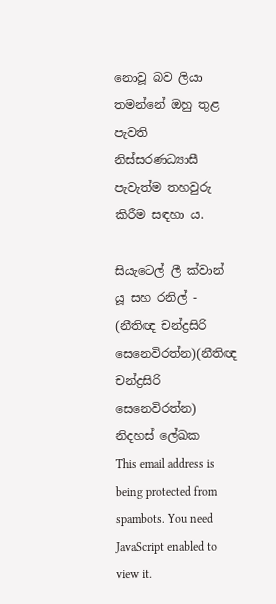නොවූ බව ලියා තමන්නේ ඔහු තුළ පැවති නිස්සරණධ්‍යාසී පැවැත්ම තහවුරු කිරීම සඳහා ය.

සියැටෙල් ලී ක්වාන් යූ සහ රනිල් - (නීතිඥ චන්ද්‍රසිරි සෙනෙවිරත්න)(නීතිඥ චන්ද්‍රසිරි සෙනෙවිරත්න)
නිදහස් ලේඛක
This email address is being protected from spambots. You need JavaScript enabled to view it.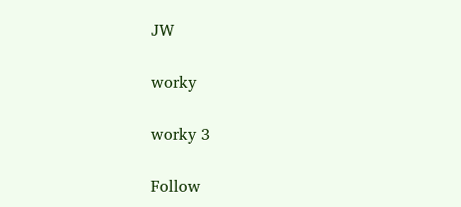JW

worky

worky 3

Follow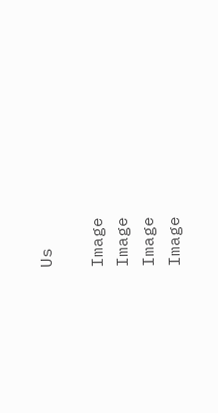Us

Image
Image
Image
Image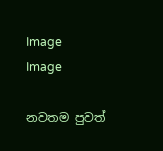Image
Image

නවතම පුවත්